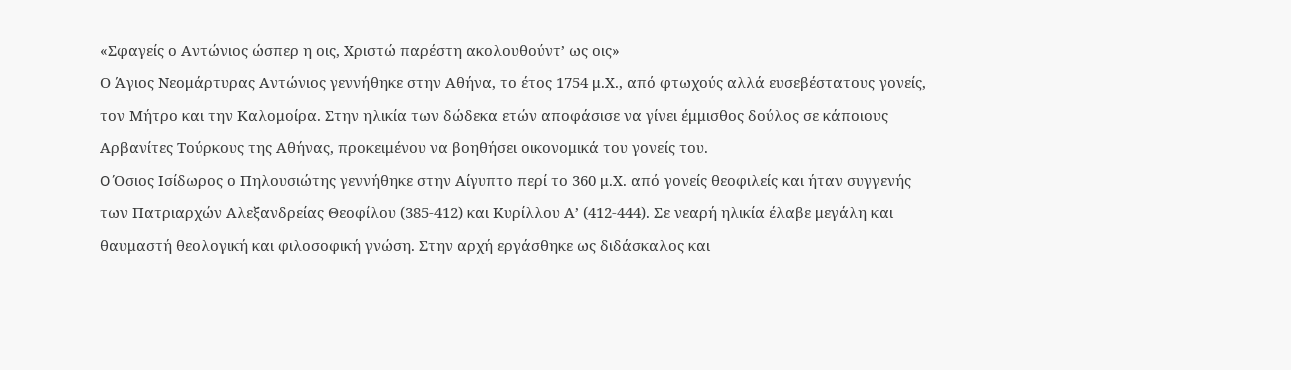«Σφαγείς ο Aντώνιος ώσπερ η οις, Xριστώ παρέστη ακολουθούντ’ ως οις»
Ο Άγιος Νεομάρτυρας Αντώνιος γεννήθηκε στην Αθήνα, το έτος 1754 μ.Χ., από φτωχούς αλλά ευσεβέστατους γονείς, τον Μήτρο και την Καλομοίρα. Στην ηλικία των δώδεκα ετών αποφάσισε να γίνει έμμισθος δούλος σε κάποιους Αρβανίτες Τούρκους της Αθήνας, προκειμένου να βοηθήσει οικονομικά του γονείς του.
O Όσιος Ισίδωρος ο Πηλουσιώτης γεννήθηκε στην Αίγυπτο περί το 360 μ.Χ. από γονείς θεοφιλείς και ήταν συγγενής των Πατριαρχών Αλεξανδρείας Θεοφίλου (385-412) και Κυρίλλου Α’ (412-444). Σε νεαρή ηλικία έλαβε μεγάλη και θαυμαστή θεολογική και φιλοσοφική γνώση. Στην αρχή εργάσθηκε ως διδάσκαλος και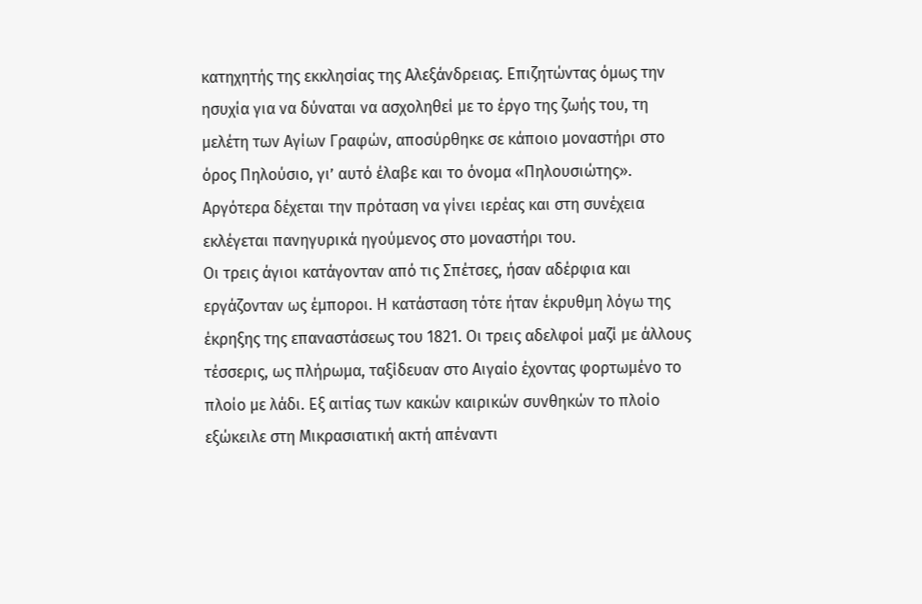κατηχητής της εκκλησίας της Αλεξάνδρειας. Επιζητώντας όμως την ησυχία για να δύναται να ασχοληθεί με το έργο της ζωής του, τη μελέτη των Αγίων Γραφών, αποσύρθηκε σε κάποιο μοναστήρι στο όρος Πηλούσιο, γι’ αυτό έλαβε και το όνομα «Πηλουσιώτης». Αργότερα δέχεται την πρόταση να γίνει ιερέας και στη συνέχεια εκλέγεται πανηγυρικά ηγούμενος στο μοναστήρι του.
Οι τρεις άγιοι κατάγονταν από τις Σπέτσες, ήσαν αδέρφια και εργάζονταν ως έμποροι. Η κατάσταση τότε ήταν έκρυθμη λόγω της έκρηξης της επαναστάσεως του 1821. Οι τρεις αδελφοί μαζί με άλλους τέσσερις, ως πλήρωμα, ταξίδευαν στο Αιγαίο έχοντας φορτωμένο το πλοίο με λάδι. Εξ αιτίας των κακών καιρικών συνθηκών το πλοίο εξώκειλε στη Μικρασιατική ακτή απέναντι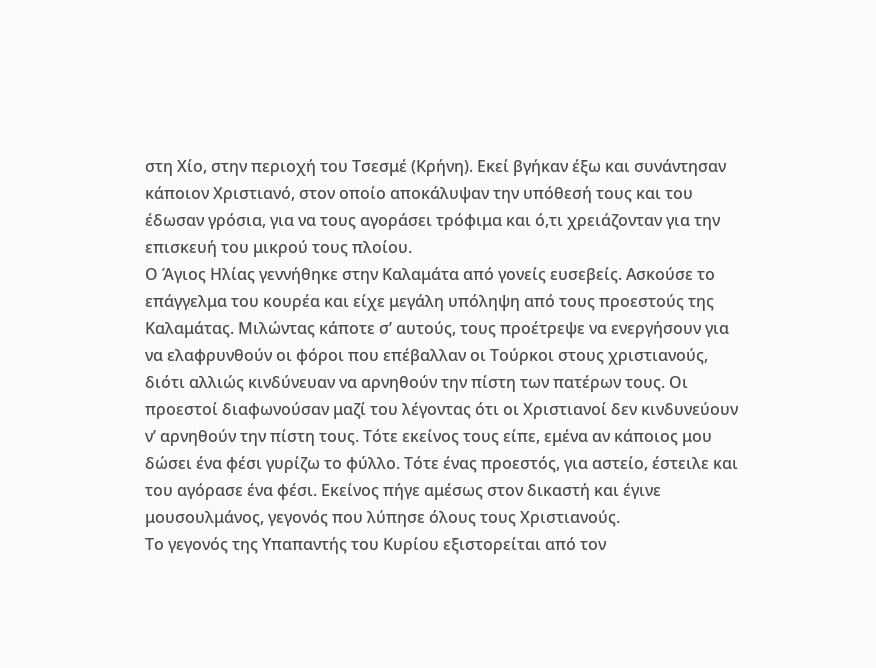στη Χίο, στην περιοχή του Τσεσμέ (Κρήνη). Εκεί βγήκαν έξω και συνάντησαν κάποιον Χριστιανό, στον οποίο αποκάλυψαν την υπόθεσή τους και του έδωσαν γρόσια, για να τους αγοράσει τρόφιμα και ό,τι χρειάζονταν για την επισκευή του μικρού τους πλοίου.
Ο Άγιος Ηλίας γεννήθηκε στην Καλαμάτα από γονείς ευσεβείς. Ασκούσε το επάγγελμα του κουρέα και είχε μεγάλη υπόληψη από τους προεστούς της Καλαμάτας. Μιλώντας κάποτε σ’ αυτούς, τους προέτρεψε να ενεργήσουν για να ελαφρυνθούν οι φόροι που επέβαλλαν οι Τούρκοι στους χριστιανούς, διότι αλλιώς κινδύνευαν να αρνηθούν την πίστη των πατέρων τους. Οι προεστοί διαφωνούσαν μαζί του λέγοντας ότι οι Χριστιανοί δεν κινδυνεύουν ν’ αρνηθούν την πίστη τους. Τότε εκείνος τους είπε, εμένα αν κάποιος μου δώσει ένα φέσι γυρίζω το φύλλο. Τότε ένας προεστός, για αστείο, έστειλε και του αγόρασε ένα φέσι. Εκείνος πήγε αμέσως στον δικαστή και έγινε μουσουλμάνος, γεγονός που λύπησε όλους τους Χριστιανούς.
Το γεγονός της Υπαπαντής του Κυρίου εξιστορείται από τον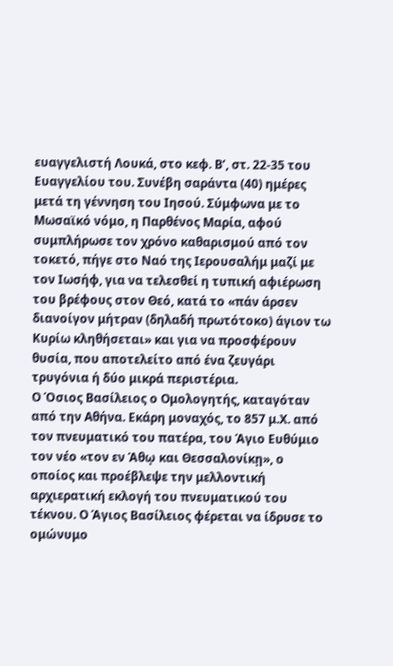ευαγγελιστή Λουκά, στο κεφ. Β’, στ. 22-35 του Ευαγγελίου του. Συνέβη σαράντα (40) ημέρες μετά τη γέννηση του Ιησού. Σύμφωνα με το Μωσαϊκό νόμο, η Παρθένος Μαρία, αφού συμπλήρωσε τον χρόνο καθαρισμού από τον τοκετό, πήγε στο Ναό της Ιερουσαλήμ μαζί με τον Ιωσήφ, για να τελεσθεί η τυπική αφιέρωση του βρέφους στον Θεό, κατά το «πάν άρσεν διανοίγον μήτραν (δηλαδή πρωτότοκο) άγιον τω Κυρίω κληθήσεται» και για να προσφέρουν θυσία, που αποτελείτο από ένα ζευγάρι τρυγόνια ή δύο μικρά περιστέρια.
Ο Όσιος Βασίλειος ο Ομολογητής, καταγόταν από την Αθήνα. Εκάρη μοναχός, το 857 μ.Χ. από τον πνευματικό του πατέρα, του Άγιο Ευθύμιο τον νέο «τον εν Άθῳ και Θεσσαλονίκῃ», ο οποίος και προέβλεψε την μελλοντική αρχιερατική εκλογή του πνευματικού του τέκνου. Ο Άγιος Βασίλειος φέρεται να ίδρυσε το ομώνυμο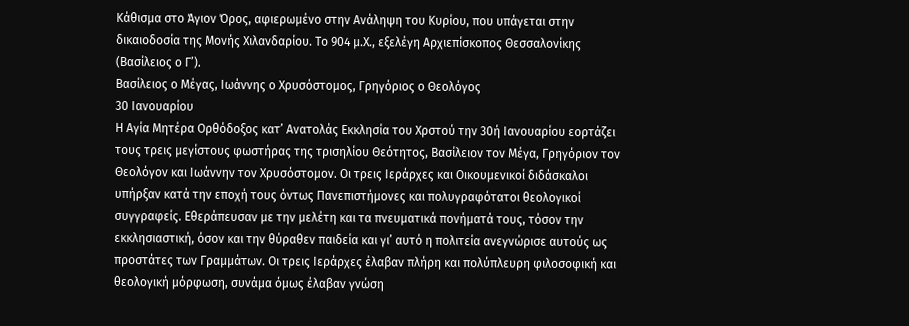Κάθισμα στο Άγιον Όρος, αφιερωμένο στην Ανάληψη του Κυρίου, που υπάγεται στην δικαιοδοσία της Μονής Χιλανδαρίου. Το 904 μ.Χ., εξελέγη Αρχιεπίσκοπος Θεσσαλονίκης (Βασίλειος ο Γ’).
Βασίλειος ο Μέγας, Ιωάννης ο Χρυσόστομος, Γρηγόριος ο Θεολόγος
30 Ιανουαρίου
Η Αγία Μητέρα Ορθόδοξος κατ’ Ανατολάς Εκκλησία του Χρστού την 30ή Ιανουαρίου εορτάζει τους τρεις μεγίστους φωστήρας της τρισηλίου Θεότητος, Βασίλειον τον Μέγα, Γρηγόριον τον Θεολόγον και Ιωάννην τον Χρυσόστομον. Οι τρεις Ιεράρχες και Οικουμενικοί διδάσκαλοι υπήρξαν κατά την εποχή τους όντως Πανεπιστήμονες και πολυγραφότατοι θεολογικοί συγγραφείς. Εθεράπευσαν με την μελέτη και τα πνευματικά πονήματά τους, τόσον την εκκλησιαστική, όσον και την θύραθεν παιδεία και γι’ αυτό η πολιτεία ανεγνώρισε αυτούς ως προστάτες των Γραμμάτων. Οι τρεις Ιεράρχες έλαβαν πλήρη και πολύπλευρη φιλοσοφική και θεολογική μόρφωση, συνάμα όμως έλαβαν γνώση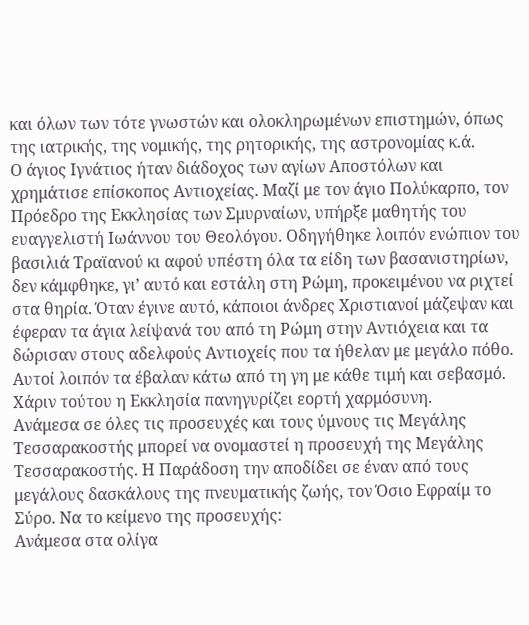και όλων των τότε γνωστών και ολοκληρωμένων επιστημών, όπως της ιατρικής, της νομικής, της ρητορικής, της αστρονομίας κ.ά.
Ο άγιος Ιγνάτιος ήταν διάδοχος των αγίων Αποστόλων και χρημάτισε επίσκοπος Αντιοχείας. Μαζί με τον άγιο Πολύκαρπο, τον Πρόεδρο της Εκκλησίας των Σμυρναίων, υπήρξε μαθητής του ευαγγελιστή Ιωάννου του Θεολόγου. Οδηγήθηκε λοιπόν ενώπιον του βασιλιά Τραϊανού κι αφού υπέστη όλα τα είδη των βασανιστηρίων, δεν κάμφθηκε, γι’ αυτό και εστάλη στη Ρώμη, προκειμένου να ριχτεί στα θηρία. Όταν έγινε αυτό, κάποιοι άνδρες Χριστιανοί μάζεψαν και έφεραν τα άγια λείψανά του από τη Ρώμη στην Αντιόχεια και τα δώρισαν στους αδελφούς Αντιοχείς που τα ήθελαν με μεγάλο πόθο. Αυτοί λοιπόν τα έβαλαν κάτω από τη γη με κάθε τιμή και σεβασμό. Χάριν τούτου η Εκκλησία πανηγυρίζει εορτή χαρμόσυνη.
Ανάμεσα σε όλες τις προσευχές και τους ύμνους τις Μεγάλης Τεσσαρακοστής μπορεί να ονομαστεί η προσευχή της Μεγάλης Τεσσαρακοστής. Η Παράδοση την αποδίδει σε έναν από τους μεγάλους δασκάλους της πνευματικής ζωής, τον Όσιο Εφραίμ το Σύρο. Να το κείμενο της προσευχής:
Ανάμεσα στα ολίγα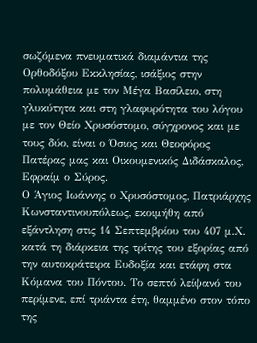σωζόμενα πνευματικά διαμάντια της Ορθοδόξου Εκκλησίας, ισάξιος στην πολυμάθεια με τον Μέγα Βασίλειο, στη γλυκύτητα και στη γλαφυρότητα του λόγου με τον Θείο Χρυσόστομο, σύγχρονος και με τους δύο, είναι ο Όσιος και Θεοφόρος Πατέρας μας και Οικουμενικός Διδάσκαλος, Εφραίμ ο Σύρος.
Ο Άγιος Ιωάννης ο Χρυσόστομος, Πατριάρχης Κωνσταντινουπόλεως, εκοιμήθη από εξάντληση στις 14 Σεπτεμβρίου του 407 μ.Χ. κατά τη διάρκεια της τρίτης του εξορίας από την αυτοκράτειρα Ευδοξία και ετάφη στα Κόμανα του Πόντου. Το σεπτό λείψανό του περίμενε, επί τριάντα έτη, θαμμένο στον τόπο της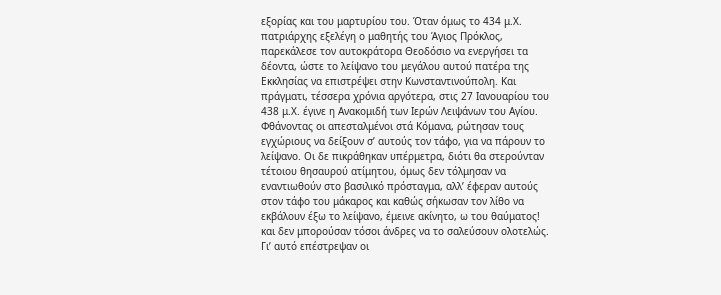εξορίας και του μαρτυρίου του. Όταν όμως το 434 μ.Χ. πατριάρχης εξελέγη ο μαθητής του Άγιος Πρόκλος, παρεκάλεσε τον αυτοκράτορα Θεοδόσιο να ενεργήσει τα δέοντα, ώστε το λείψανο του μεγάλου αυτού πατέρα της Εκκλησίας να επιστρέψει στην Κωνσταντινούπολη. Και πράγματι, τέσσερα χρόνια αργότερα, στις 27 Ιανουαρίου του 438 μ.Χ. έγινε η Ανακομιδή των Ιερών Λειψάνων του Αγίου.
Φθάνοντας οι απεσταλμένοι στά Κόμανα, ρώτησαν τους εγχώριους να δείξουν σ’ αυτούς τον τάφο, για να πάρουν το λείψανο. Οι δε πικράθηκαν υπέρμετρα, διότι θα στερούνταν τέτοιου θησαυρού ατίμητου, όμως δεν τόλμησαν να εναντιωθούν στο βασιλικό πρόσταγμα, αλλ’ έφεραν αυτούς στον τάφο του μάκαρος και καθώς σήκωσαν τον λίθο να εκβάλουν έξω το λείψανο, έμεινε ακίνητο, ω του θαύματος! και δεν μπορούσαν τόσοι άνδρες να το σαλεύσουν ολοτελώς. Γι’ αυτό επέστρεψαν οι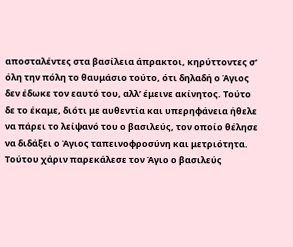αποσταλέντες στα βασίλεια άπρακτοι, κηρύττοντες σ’ όλη την πόλη το θαυμάσιο τούτο, ότι δηλαδή ο Άγιος δεν έδωκε τον εαυτό του, αλλ’ έμεινε ακίνητος. Τούτο δε το έκαμε, διότι με αυθεντία και υπερηφάνεια ήθελε να πάρει το λείψανό του ο βασιλεύς, τον οποίο θέλησε να διδάξει ο Άγιος ταπεινοφροσύνη και μετριότητα. Τούτου χάριν παρεκάλεσε τον Άγιο ο βασιλεύς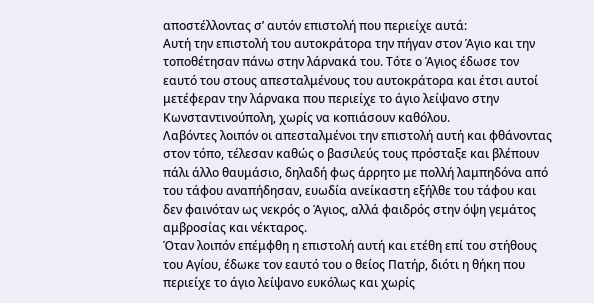αποστέλλοντας σ’ αυτόν επιστολή που περιείχε αυτά:
Αυτή την επιστολή του αυτοκράτορα την πήγαν στον Άγιο και την τοποθέτησαν πάνω στην λάρνακά του. Τότε ο Άγιος έδωσε τον εαυτό του στους απεσταλμένους του αυτοκράτορα και έτσι αυτοί μετέφεραν την λάρνακα που περιείχε το άγιο λείψανο στην Κωνσταντινούπολη, χωρίς να κοπιάσουν καθόλου.
Λαβόντες λοιπόν οι απεσταλμένοι την επιστολή αυτή και φθάνοντας στον τόπο, τέλεσαν καθώς ο βασιλεύς τους πρόσταξε και βλέπουν πάλι άλλο θαυμάσιο, δηλαδή φως άρρητο με πολλή λαμπηδόνα από του τάφου αναπήδησαν, ευωδία ανείκαστη εξήλθε του τάφου και δεν φαινόταν ως νεκρός ο Άγιος, αλλά φαιδρός στην όψη γεμάτος αμβροσίας και νέκταρος.
Όταν λοιπόν επέμφθη η επιστολή αυτή και ετέθη επί του στήθους του Αγίου, έδωκε τον εαυτό του ο θείος Πατήρ, διότι η θήκη που περιείχε το άγιο λείψανο ευκόλως και χωρίς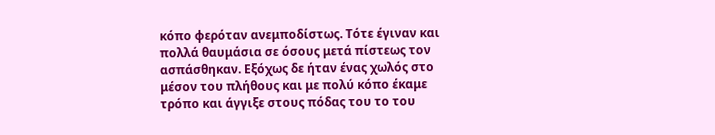κόπο φερόταν ανεμποδίστως. Τότε έγιναν και πολλά θαυμάσια σε όσους μετά πίστεως τον ασπάσθηκαν. Εξόχως δε ήταν ένας χωλός στο μέσον του πλήθους και με πολύ κόπο έκαμε τρόπο και άγγιξε στους πόδας του το του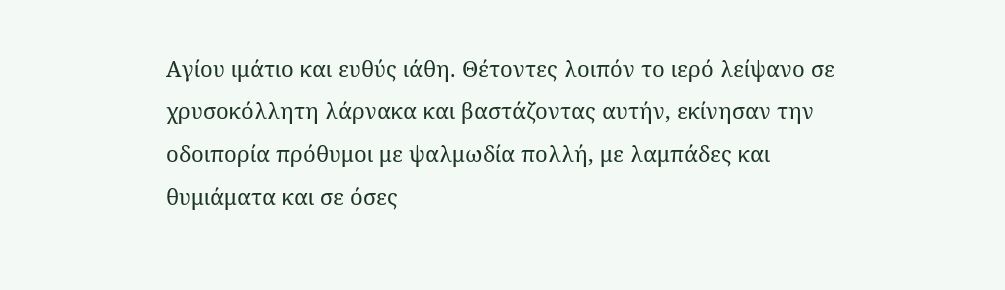Αγίου ιμάτιο και ευθύς ιάθη. Θέτοντες λοιπόν το ιερό λείψανο σε χρυσοκόλλητη λάρνακα και βαστάζοντας αυτήν, εκίνησαν την οδοιπορία πρόθυμοι με ψαλμωδία πολλή, με λαμπάδες και θυμιάματα και σε όσες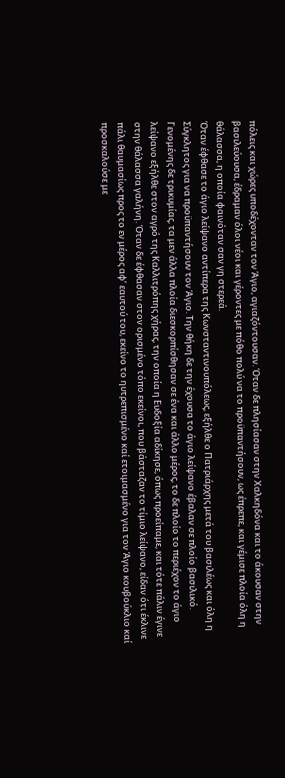πόλεις και χώρες υποδέχονταν τον Άγιο, αγιαζόντουσαν. Όταν δε πλησίασαν στην Χαλκηδόνα και το άκουσαν στην βασιλεύουσα, έδραμαν όλοι νέοι και γέροντες με πόθο πολύ να το προϋπαντήσουν, ως έπρεπε, και γέμισε πλοία όλη η θάλασσα, η οποία φαινόταν σαν γη στερεά.
Όταν έφθασε το άγιο λείψανο αντίπερα της Κωνσταντινουπόλεως, εξήλθε ο Πατριάρχης μετά του βασιλέως και όλη η Σύγκλητος για να προϋπαντήσουν τον Άγιο. Την θήκη δε την έχουσα το άγιο λείψανο έβαλαν σε πλοίο βασιλικό. Γενομένης δε τρικυμίας, τα μεν άλλα πλοία διεσκορπίσθησαν σε ένα και άλλο μέρος, το δε πλοίο το περιέχον το άγιο λείψανο εξήλθε στον αγρό της Καλλιτρόπης χήρας, την οποία η Ευδοξία αδίκησε, όπως προείπαμε, και τότε πάλιν έγινε στην θάλασσα γαλήνη. Όταν δε έφθασαν στον ορισμένο τόπο εκείνοι, που βάσταζαν το τίμιο λείψανο, είδαν ότι έκλινε πάλι θαυμασίως προς το εν μέρος αφ’ εαυτού του, εκείνο το ηυτρεπισμένο καί ετοιμασμένο για τον Άγιο κουβούκλιο καί προσκαλούσε με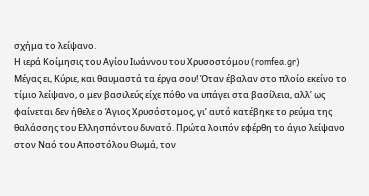σχήμα το λείψανο.
Η ιερά Κοίμησις του Αγίου Ιωάννoυ του Χρυσοστόμου (romfea.gr)
Μέγας ει, Κύριε, και θαυμαστά τα έργα σου! Όταν έβαλαν στο πλοίο εκείνο το τίμιο λείψανο, ο μεν βασιλεύς είχε πόθο να υπάγει στα βασίλεια, αλλ’ ως φαίνεται δεν ήθελε ο Άγιος Χρυσόστομος, γι’ αυτό κατέβηκε το ρεύμα της θαλάσσης του Ελλησπόντου δυνατό. Πρώτα λοιπόν εφέρθη το άγιο λείψανο στον Ναό του Αποστόλου Θωμά, τον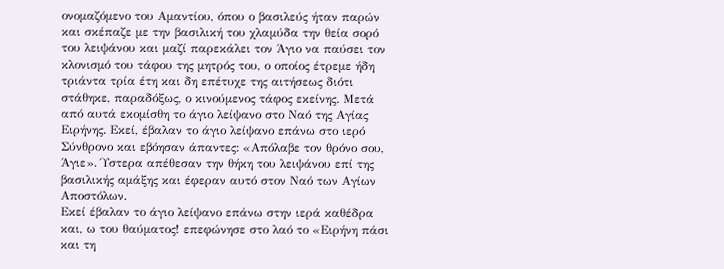ονομαζόμενο του Αμαντίου, όπου ο βασιλεύς ήταν παρών και σκέπαζε με την βασιλική του χλαμύδα την θεία σορό του λειψάνου και μαζί παρεκάλει τον Άγιο να παύσει τον κλονισμό του τάφου της μητρός του, ο οποίος έτρεμε ήδη τριάντα τρία έτη και δη επέτυχε της αιτήσεως διότι στάθηκε, παραδόξως, ο κινούμενος τάφος εκείνης. Μετά από αυτά εκομίσθη το άγιο λείψανο στο Ναό της Αγίας Ειρήνης. Εκεί, έβαλαν το άγιο λείψανο επάνω στο ιερό Σύνθρονο και εβόησαν άπαντες: «Απόλαβε τον θρόνο σου, Άγιε». Ύστερα απέθεσαν την θήκη του λειψάνου επί της βασιλικής αμάξης και έφεραν αυτό στον Ναό των Αγίων Αποστόλων.
Εκεί έβαλαν το άγιο λείψανο επάνω στην ιερά καθέδρα και, ω του θαύματος! επεφώνησε στο λαό το «Ειρήνη πάσι και τη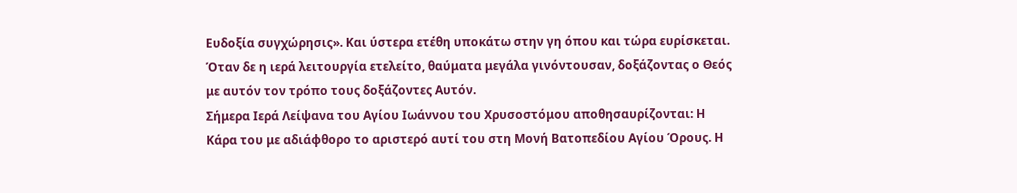Ευδοξία συγχώρησις». Και ύστερα ετέθη υποκάτω στην γη όπου και τώρα ευρίσκεται. Όταν δε η ιερά λειτουργία ετελείτο, θαύματα μεγάλα γινόντουσαν, δοξάζοντας ο Θεός με αυτόν τον τρόπο τους δοξάζοντες Αυτόν.
Σήμερα Ιερά Λείψανα του Αγίου Ιωάννου του Χρυσοστόμου αποθησαυρίζονται: Η Κάρα του με αδιάφθορο το αριστερό αυτί του στη Μονή Βατοπεδίου Αγίου Όρους. Η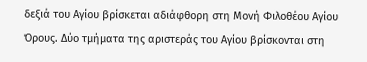δεξιά του Αγίου βρίσκεται αδιάφθορη στη Μονή Φιλοθέου Αγίου Όρους. Δύο τμήματα της αριστεράς του Αγίου βρίσκονται στη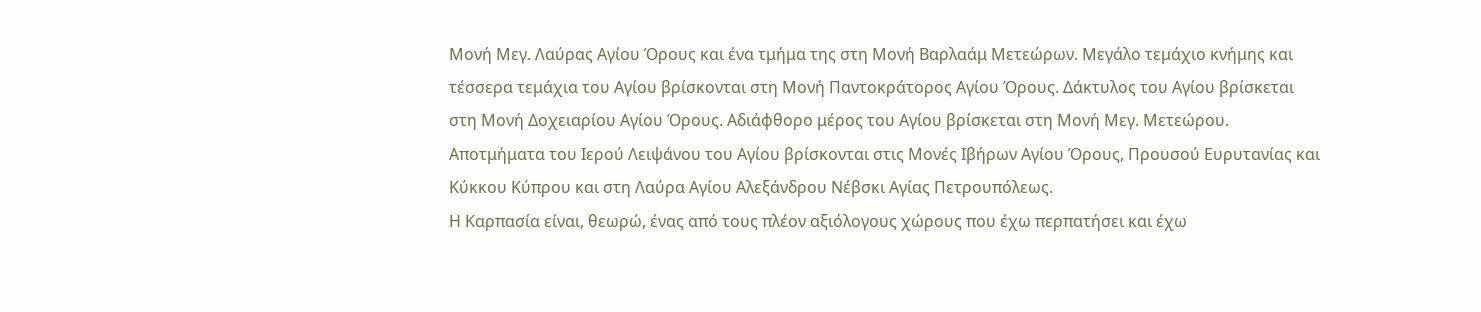Μονή Μεγ. Λαύρας Αγίου Όρους και ένα τμήμα της στη Μονή Βαρλαάμ Μετεώρων. Μεγάλο τεμάχιο κνήμης και τέσσερα τεμάχια του Αγίου βρίσκονται στη Μονή Παντοκράτορος Αγίου Όρους. Δάκτυλος του Αγίου βρίσκεται στη Μονή Δοχειαρίου Αγίου Όρους. Αδιάφθορο μέρος του Αγίου βρίσκεται στη Μονή Μεγ. Μετεώρου. Αποτμήματα του Ιερού Λειψάνου του Αγίου βρίσκονται στις Μονές Ιβήρων Αγίου Όρους, Προυσού Ευρυτανίας και Κύκκου Κύπρου και στη Λαύρα Αγίου Αλεξάνδρου Νέβσκι Αγίας Πετρουπόλεως.
Η Καρπασία είναι, θεωρώ, ένας από τους πλέον αξιόλογους χώρους που έχω περπατήσει και έχω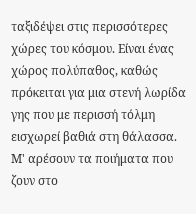ταξιδέψει στις περισσότερες χώρες του κόσμου. Είναι ένας χώρος πολύπαθος, καθώς πρόκειται για μια στενή λωρίδα γης που με περισσή τόλμη εισχωρεί βαθιά στη θάλασσα.
Μ' αρέσουν τα ποιήματα που ζουν στο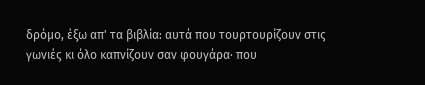δρόμο, έξω απ' τα βιβλία: αυτά που τουρτουρίζουν στις γωνιές κι όλο καπνίζουν σαν φουγάρα· που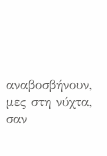αναβοσβήνουν, μες στη νύχτα, σαν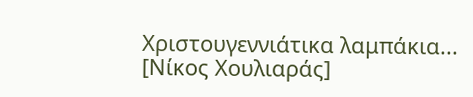Χριστουγεννιάτικα λαμπάκια... [Νίκος Χουλιαράς]